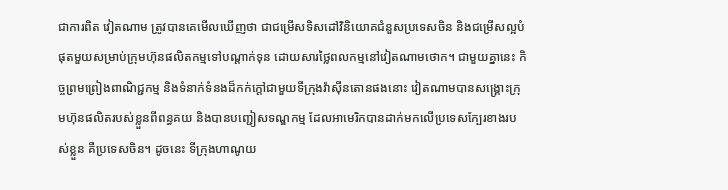ជាការពិត វៀតណាម ត្រូវបានគេមើលឃើញថា ជាជម្រើសទិសដៅវិនិយោគជំនួសប្រទេសចិន និងជម្រើសល្អបំផុតមួយសម្រាប់ក្រុមហ៊ុនផលិតកម្មទៅបណ្តាក់ទុន ដោយសារថ្លៃពលកម្មនៅវៀតណាមថោក។ ជាមួយគ្នានេះ កិច្ចព្រមព្រៀងពាណិជ្ជកម្ម និងទំនាក់ទំនងដ៏កក់ក្តៅជាមួយទីក្រុងវ៉ាស៊ីនតោនផងនោះ វៀតណាមបានសង្គ្រោះក្រុមហ៊ុនផលិតរបស់ខ្លួនពីពន្ធគយ និងបានបញ្ជៀសទណ្ឌកម្ម ដែលអាមេរិកបានដាក់មកលើប្រទេសក្បែរខាងរបស់ខ្លួន គឺប្រទេសចិន។ ដូចនេះ ទីក្រុងហាណូយ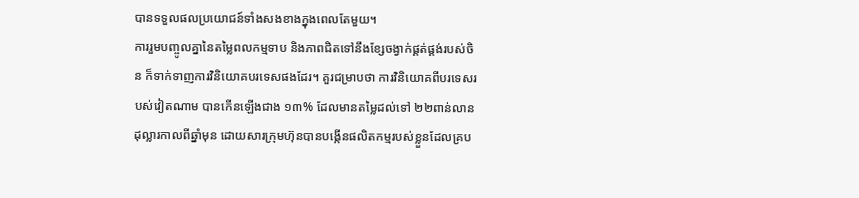បានទទួលផលប្រយោជន៍ទាំងសងខាងក្នុងពេលតែមួយ។
ការរួមបញ្ចូលគ្នានៃតម្លៃពលកម្មទាប និងភាពជិតទៅនឹងខ្សែចង្វាក់ផ្គត់ផ្គង់របស់ចិន ក៏ទាក់ទាញការវិនិយោគបរទេសផងដែរ។ គួរជម្រាបថា ការវិនិយោគពីបរទេសរបស់វៀតណាម បានកើនឡើងជាង ១៣% ដែលមានតម្លៃដល់ទៅ ២២ពាន់លានដុល្លារកាលពីឆ្នាំមុន ដោយសារក្រុមហ៊ុនបានបង្កើនផលិតកម្មរបស់ខ្លួនដែលគ្រប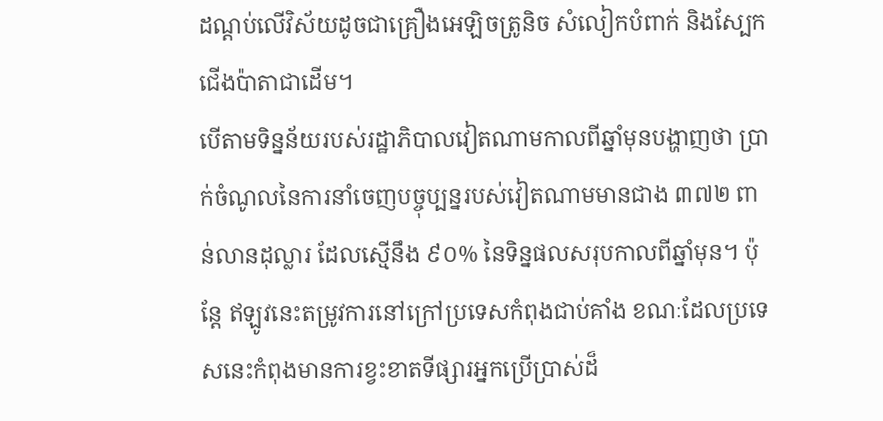ដណ្តប់លើវិស័យដូចជាគ្រឿងអេឡិចត្រូនិច សំលៀកបំពាក់ និងស្បែកជើងប៉ាតាជាដើម។
បើតាមទិន្នន័យរបស់រដ្ឋាភិបាលវៀតណាមកាលពីឆ្នាំមុនបង្ហាញថា ប្រាក់ចំណូលនៃការនាំចេញបច្ចុប្បន្នរបស់វៀតណាមមានជាង ៣៧២ ពាន់លានដុល្លារ ដែលស្មើនឹង ៩០% នៃទិន្នផលសរុបកាលពីឆ្នាំមុន។ ប៉ុន្តែ ឥឡូវនេះតម្រូវការនៅក្រៅប្រទេសកំពុងជាប់គាំង ខណៈដែលប្រទេសនេះកំពុងមានការខ្វះខាតទីផ្សារអ្នកប្រើប្រាស់ដ៏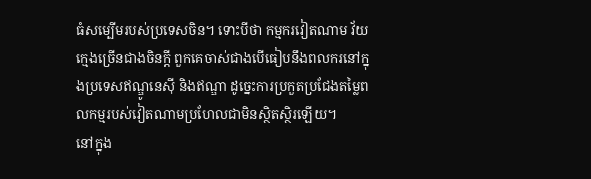ធំសម្បើមរបស់ប្រទេសចិន។ ទោះបីថា កម្មករវៀតណាម វ័យក្មេងច្រើនជាងចិនក្ដី ពួកគេចាស់ជាងបើធៀបនឹងពលករនៅក្នុងប្រទេសឥណ្ឌូនេស៊ី និងឥណ្ឌា ដូច្នេះការប្រកួតប្រជែងតម្លៃពលកម្មរបស់វៀតណាមប្រហែលជាមិនស្ថិតស្ថិរឡើយ។
នៅក្នុង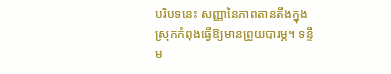បរិបទនេះ សញ្ញានៃភាពតានតឹងក្នុងស្រុកកំពុងធ្វើឱ្យមានព្រួយបារម្ភ។ ទន្ទឹម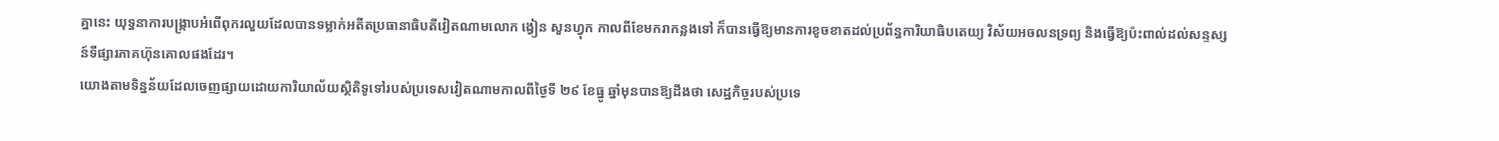គ្នានេះ យុទ្ធនាការបង្រ្កាបអំពើពុករលួយដែលបានទម្លាក់អតីតប្រធានាធិបតីវៀតណាមលោក ង្វៀន សួនហ្វុក កាលពីខែមករាកន្លងទៅ ក៏បានធ្វើឱ្យមានការខូចខាតដល់ប្រព័ន្ធការិយាធិបតេយ្យ វិស័យអចលនទ្រព្យ និងធ្វើឱ្យប៉ះពាល់ដល់សន្ទស្សន៍ទីផ្សារភាគហ៊ុនគោលផងដែរ។
យោងតាមទិន្នន័យដែលចេញផ្សាយដោយការិយាល័យស្ថិតិទូទៅរបស់ប្រទេសវៀតណាមកាលពីថ្ងៃទី ២៩ ខែធ្នូ ឆ្នាំមុនបានឱ្យដឹងថា សេដ្ឋកិច្ចរបស់ប្រទេ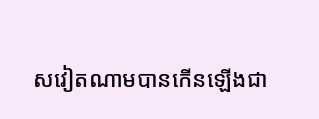សវៀតណាមបានកើនឡើងជា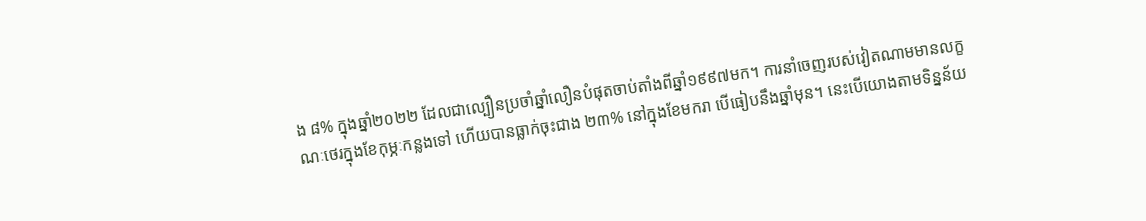ង ៨% ក្នុងឆ្នាំ២០២២ ដែលជាល្បឿនប្រចាំឆ្នាំលឿនបំផុតចាប់តាំងពីឆ្នាំ១៩៩៧មក។ ការនាំចេញរបស់វៀតណាមមានលក្ខណៈថេរក្នុងខែកុម្ភៈកន្លងទៅ ហើយបានធ្លាក់ចុះជាង ២៣% នៅក្នុងខែមករា បើធៀបនឹងឆ្នាំមុន។ នេះបើយោងតាមទិន្នន័យ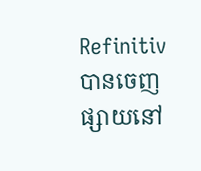Refinitiv បានចេញផ្សាយនៅ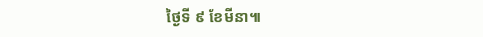ថ្ងៃទី ៩ ខែមីនា៕